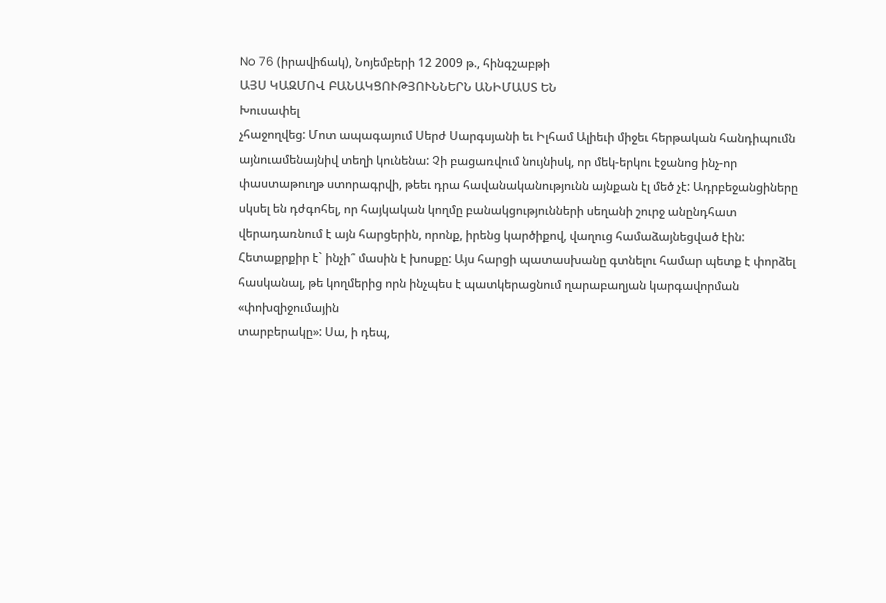No 76 (իրավիճակ), Նոյեմբերի 12 2009 թ., հինգշաբթի
ԱՅՍ ԿԱԶՄՈՎ ԲԱՆԱԿՑՈՒԹՅՈՒՆՆԵՐՆ ԱՆԻՄԱՍՏ ԵՆ
Խուսափել
չհաջողվեց: Մոտ ապագայում Սերժ Սարգսյանի եւ Իլհամ Ալիեւի միջեւ հերթական հանդիպումն
այնուամենայնիվ տեղի կունենա: Չի բացառվում նույնիսկ, որ մեկ-երկու էջանոց ինչ-որ
փաստաթուղթ ստորագրվի, թեեւ դրա հավանականությունն այնքան էլ մեծ չէ: Ադրբեջանցիները
սկսել են դժգոհել, որ հայկական կողմը բանակցությունների սեղանի շուրջ անընդհատ
վերադառնում է այն հարցերին, որոնք, իրենց կարծիքով, վաղուց համաձայնեցված էին:
Հետաքրքիր է` ինչի՞ մասին է խոսքը: Այս հարցի պատասխանը գտնելու համար պետք է փորձել
հասկանալ, թե կողմերից որն ինչպես է պատկերացնում ղարաբաղյան կարգավորման «փոխզիջումային
տարբերակը»: Սա, ի դեպ,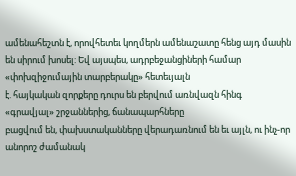ամենահեշտն է, որովհետեւ կողմերն ամենաշատը հենց այդ մասին
են սիրում խոսել: Եվ այսպես, ադրբեջանցիների համար «փոխզիջումային տարբերակը» հետեւյալն
է. հայկական զորքերը դուրս են բերվում առնվազն հինգ «գրավյալ» շրջաններից, ճանապարհները
բացվում են, փախստականները վերադառնում են եւ այլն, ու ինչ-որ անորոշ ժամանակ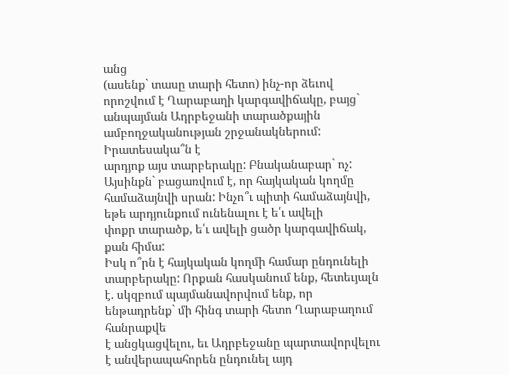անց
(ասենք` տասը տարի հետո) ինչ-որ ձեւով որոշվում է Ղարաբաղի կարգավիճակը, բայց`
անպայման Ադրբեջանի տարածքային ամբողջականության շրջանակներում: Իրատեսակա՞ն է
արդյոք այս տարբերակը: Բնականաբար` ոչ: Այսինքն` բացառվում է, որ հայկական կողմը
համաձայնվի սրան: Ինչո՞ւ պիտի համաձայնվի, եթե արդյունքում ունենալու է ե՛ւ ավելի
փոքր տարածք, ե՛ւ ավելի ցածր կարգավիճակ, քան հիմա:
Իսկ ո՞րն է հայկական կողմի համար ընդունելի տարբերակը: Որքան հասկանում ենք, հետեւյալն
է. սկզբում պայմանավորվում ենք, որ ենթադրենք` մի հինգ տարի հետո Ղարաբաղում հանրաքվե
է անցկացվելու, եւ Ադրբեջանը պարտավորվելու է անվերապահորեն ընդունել այդ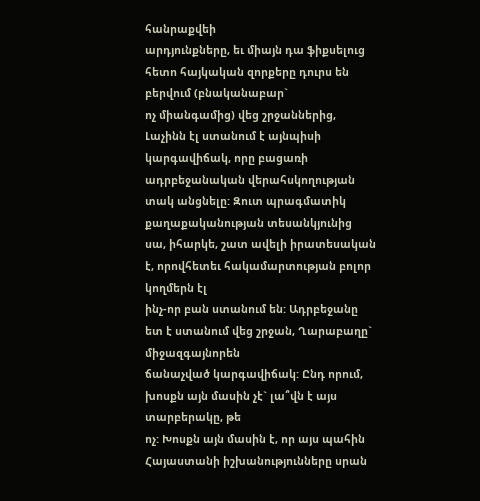հանրաքվեի
արդյունքները, եւ միայն դա ֆիքսելուց հետո հայկական զորքերը դուրս են բերվում (բնականաբար`
ոչ միանգամից) վեց շրջաններից, Լաչինն էլ ստանում է այնպիսի կարգավիճակ, որը բացառի
ադրբեջանական վերահսկողության տակ անցնելը: Զուտ պրագմատիկ քաղաքականության տեսանկյունից
սա, իհարկե, շատ ավելի իրատեսական է, որովհետեւ հակամարտության բոլոր կողմերն էլ
ինչ-որ բան ստանում են: Ադրբեջանը ետ է ստանում վեց շրջան, Ղարաբաղը` միջազգայնորեն
ճանաչված կարգավիճակ: Ընդ որում, խոսքն այն մասին չէ` լա՞վն է այս տարբերակը, թե
ոչ: Խոսքն այն մասին է, որ այս պահին Հայաստանի իշխանությունները սրան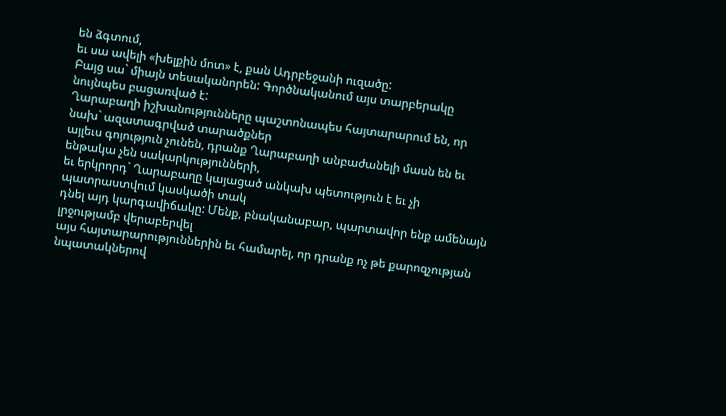են ձգտում,
եւ սա ավելի «խելքին մոտ» է, քան Ադրբեջանի ուզածը:
Բայց սա` միայն տեսականորեն: Գործնականում այս տարբերակը նույնպես բացառված է:
Ղարաբաղի իշխանությունները պաշտոնապես հայտարարում են, որ նախ` ազատագրված տարածքներ
այլեւս գոյություն չունեն, դրանք Ղարաբաղի անբաժանելի մասն են եւ ենթակա չեն սակարկությունների,
եւ երկրորդ` Ղարաբաղը կայացած անկախ պետություն է եւ չի պատրաստվում կասկածի տակ
դնել այդ կարգավիճակը: Մենք, բնականաբար, պարտավոր ենք ամենայն լրջությամբ վերաբերվել
այս հայտարարություններին եւ համարել, որ դրանք ոչ թե քարոզչության նպատակներով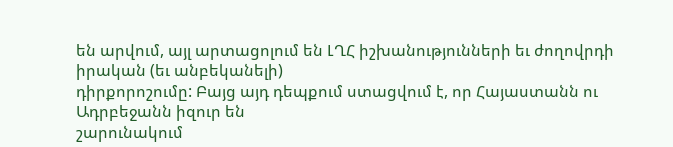են արվում, այլ արտացոլում են ԼՂՀ իշխանությունների եւ ժողովրդի իրական (եւ անբեկանելի)
դիրքորոշումը: Բայց այդ դեպքում ստացվում է, որ Հայաստանն ու Ադրբեջանն իզուր են
շարունակում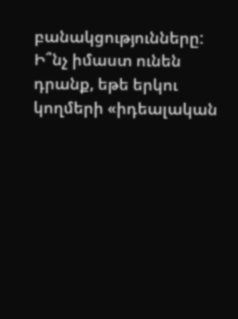բանակցությունները: Ի՞նչ իմաստ ունեն դրանք, եթե երկու կողմերի «իդեալական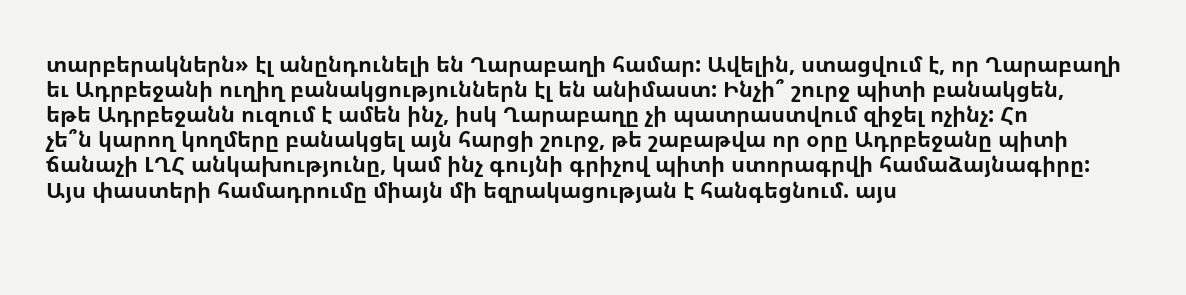տարբերակներն» էլ անընդունելի են Ղարաբաղի համար: Ավելին, ստացվում է, որ Ղարաբաղի
եւ Ադրբեջանի ուղիղ բանակցություններն էլ են անիմաստ: Ինչի՞ շուրջ պիտի բանակցեն,
եթե Ադրբեջանն ուզում է ամեն ինչ, իսկ Ղարաբաղը չի պատրաստվում զիջել ոչինչ: Հո
չե՞ն կարող կողմերը բանակցել այն հարցի շուրջ, թե շաբաթվա որ օրը Ադրբեջանը պիտի
ճանաչի ԼՂՀ անկախությունը, կամ ինչ գույնի գրիչով պիտի ստորագրվի համաձայնագիրը:
Այս փաստերի համադրումը միայն մի եզրակացության է հանգեցնում. այս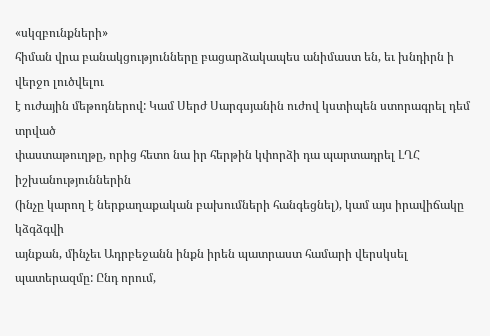«սկզբունքների»
հիման վրա բանակցությունները բացարձակապես անիմաստ են, եւ խնդիրն ի վերջո լուծվելու
է ուժային մեթոդներով: Կամ Սերժ Սարգսյանին ուժով կստիպեն ստորագրել դեմ տրված
փաստաթուղթը, որից հետո նա իր հերթին կփորձի դա պարտադրել ԼՂՀ իշխանություններին
(ինչը կարող է ներքաղաքական բախումների հանգեցնել), կամ այս իրավիճակը կձգձգվի
այնքան, մինչեւ Ադրբեջանն ինքն իրեն պատրաստ համարի վերսկսել պատերազմը: Ընդ որում,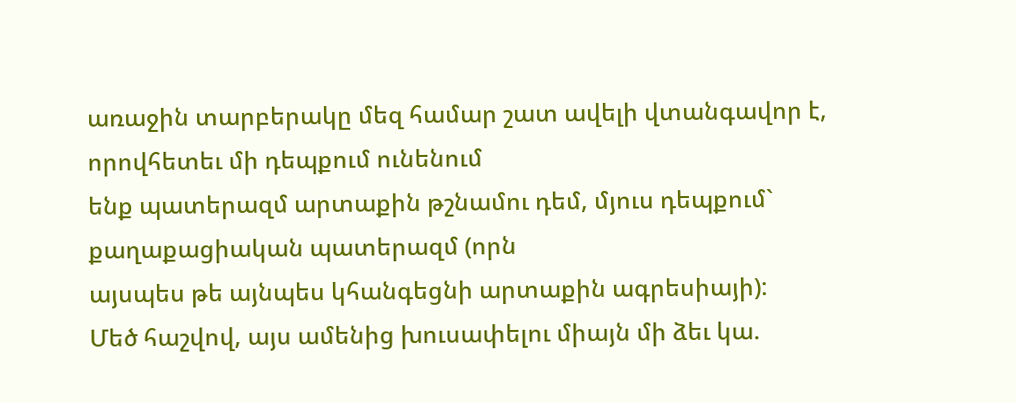առաջին տարբերակը մեզ համար շատ ավելի վտանգավոր է, որովհետեւ մի դեպքում ունենում
ենք պատերազմ արտաքին թշնամու դեմ, մյուս դեպքում` քաղաքացիական պատերազմ (որն
այսպես թե այնպես կհանգեցնի արտաքին ագրեսիայի):
Մեծ հաշվով, այս ամենից խուսափելու միայն մի ձեւ կա.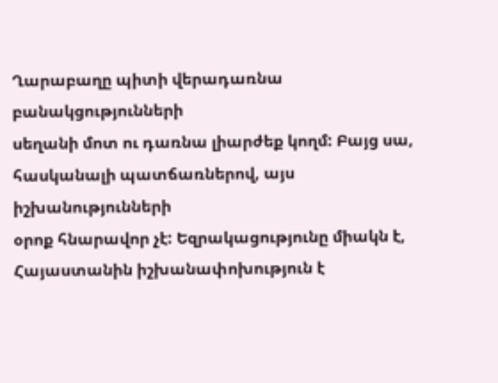Ղարաբաղը պիտի վերադառնա բանակցությունների
սեղանի մոտ ու դառնա լիարժեք կողմ: Բայց սա, հասկանալի պատճառներով, այս իշխանությունների
օրոք հնարավոր չէ: Եզրակացությունը միակն է, Հայաստանին իշխանափոխություն է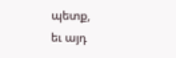պետք,
եւ այդ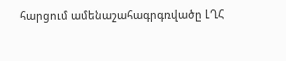հարցում ամենաշահագրգռվածը ԼՂՀ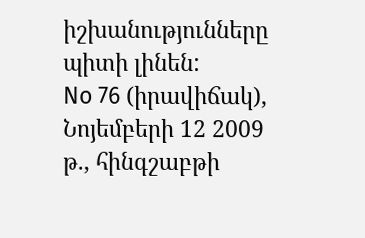իշխանությունները պիտի լինեն:
No 76 (իրավիճակ), Նոյեմբերի 12 2009 թ., հինգշաբթի